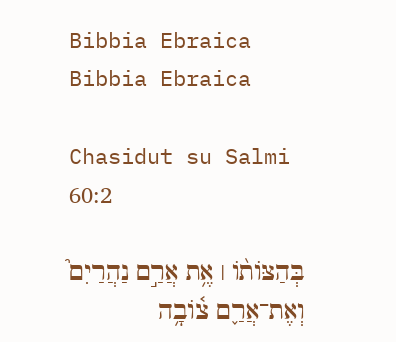Bibbia Ebraica
Bibbia Ebraica

Chasidut su Salmi 60:2

בְּהַצּוֹת֨וֹ ׀ אֶ֥ת אֲרַ֣ם נַהֲרַיִם֮ וְאֶת־אֲרַ֪ם צ֫וֹבָ֥ה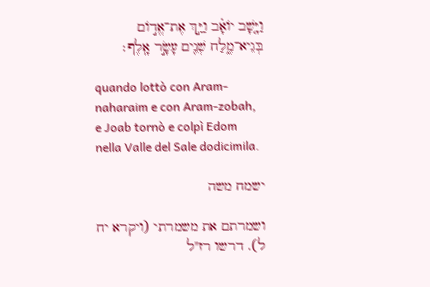וַיָּ֤שָׁב יוֹאָ֗ב וַיַּ֣ךְ אֶת־אֱד֣וֹם בְּגֵיא־מֶ֑לַח שְׁנֵ֖ים עָשָׂ֣ר אָֽלֶף׃

quando lottò con Aram-naharaim e con Aram-zobah, e Joab tornò e colpì Edom nella Valle del Sale dodicimila.

ישמח משה

ושמרתם את משמרתי (ויקרא יח ל). דרשו רז"ל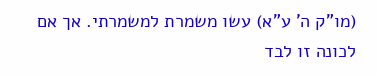(מו"ק ה' ע"א) עשו משמרת למשמרתי. אך אם לכונה זו לבד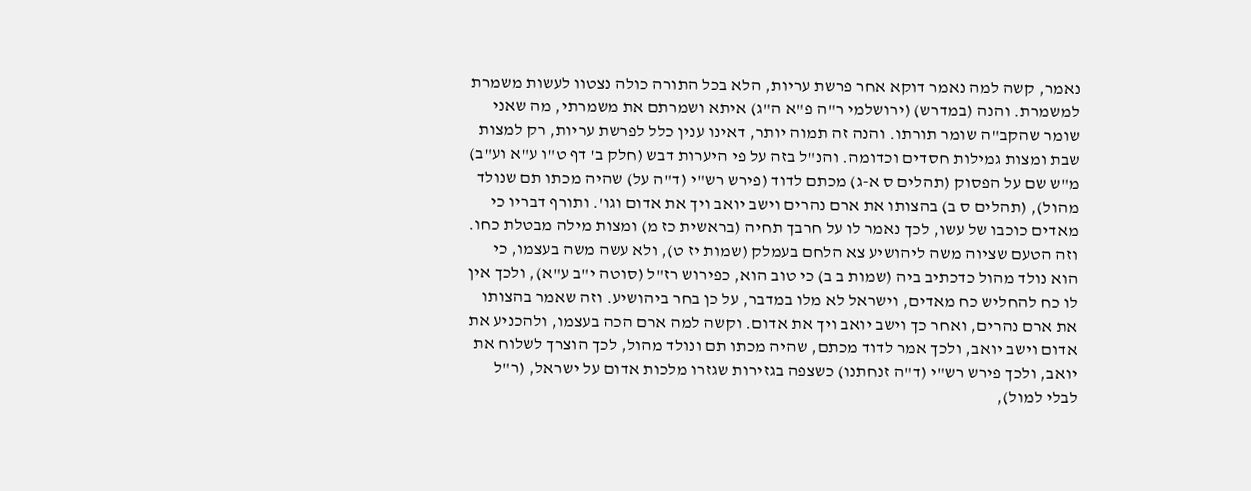נאמר, קשה למה נאמר דוקא אחר פרשת עריות, הלא בכל התורה כולה נצטוו לעשות משמרת למשמרת. והנה (במדרש) (ירושלמי ר"ה פ"א ה"ג) איתא ושמרתם את משמרתי, מה שאני שומר שהקב"ה שומר תורתו. והנה זה תמוה יותר, דאינו ענין כלל לפרשת עריות, רק למצות שבת ומצות גמילות חסדים וכדומה. והנ"ל בזה על פי היערות דבש (חלק ב' דף ט"ו ע"א וע"ב) מ"ש שם על הפסוק (תהלים ס א-ג) מכתם לדוד (פירש רש"י (ד"ה על) שהיה מכתו תם שנולד מהול), (תהלים ס ב) בהצותו את ארם נהרים וישב יואב ויך את אדום וגו'. ותורף דבריו כי מאדים כוכבו של עשו, לכך נאמר לו על חרבך תחיה (בראשית כז מ) ומצות מילה מבטלת כחו. וזה הטעם שציוה משה ליהושיע צא הלחם בעמלק (שמות יז ט), ולא עשה משה בעצמו, כי הוא נולד מהול כדכתיב ביה (שמות ב ב) כי טוב הוא, כפירוש רז"ל (סוטה י"ב ע"א), ולכך אין לו כח להחליש כח מאדים, וישראל לא מלו במדבר, על כן בחר ביהושיע. וזה שאמר בהצותו את ארם נהרים, ואחר כך וישב יואב ויך את אדום. וקשה למה ארם הכה בעצמו, ולהכניע את אדום וישב יואב, ולכך אמר לדוד מכתם, שהיה מכתו תם ונולד מהול, לכך הוצרך לשלוח את יואב, ולכך פירש רש"י (ד"ה זנחתנו) כשצפה בגזירות שגזרו מלכות אדום על ישראל, (ר"ל לבלי למול),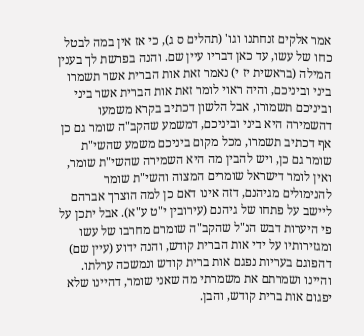אמר אלקים זנחתנו וגו' (תהלים ס ג), כי אז אין במה לבטל כחו של עשו, עד כאן דבריו עיין שם. והנה בפרשת לך בענין המילה (בראשית יז י) נאמר זאת אות הברית אשר תשמרו ביני וביניכם, והיה ראוי לומר זאת אות הברית אשר ביני וביניכם תשמורו, אבל הלשון דכתיב בקרא משמעו דהשמירה היא ביני וביניכם, דמשמע שהקב"ה שומר גם כן אף דכתיב תשמרו, מכל מקום ביניכם משמע שהשי"ת שומר גם כן, ויש להבין מה היא השמירה שהשי"ת שומר, ואין לומר דישראל שומרים המצוה והשי"ת שומר להנימולים מגיהנם, דזה אינו דאם כן למה הוצרך אברהם ליישב על פתחו של גיהנם (עירובין י"ט ע"א). אבל יתכן על פי היערות דבש הנ"ל שהקב"ה שומרם מחרבו של עשו ומגזירותיו על ידי אות הברית קודש, והנה ידוע (עיין שם) דהפוגם בעריות נפגם אות ברית קודש ונמשכה ערלתו. והיינו ושמרתם את משמרתי מה שאני שומר, דהיינו שלא יפגום אות ברית קודש, והבן.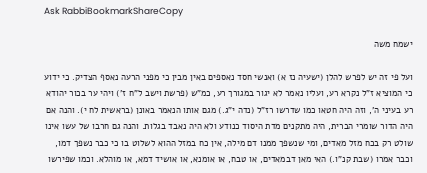Ask RabbiBookmarkShareCopy

ישמח משה

ועל פי זה יש לפרש להלן (ישעיה נז א) ואנשי חסד נאספים באין מבין כי מפני הרעה נאסף הצדיק. כי ידוע כי המוציא ז"ל נקרא רע, ועליו נאמר לא יגור במגורך רע, כמ"ש (פרשת וישב ל"ח ז') ויהי ער בכור יהודא רע בעיני ה', וזה היה חטאו כמו שדרשו רז"ל (נדה י"ג.) מגם אותו הנאמר באונן (בראשית לח י). והנה אם היה הדור שומרי הברית, היה מתקנים מדת היסוד כנודע ולא היה נאבד בגלות. והנה גם חרבו של עשו אינו שולט רק בכח מזל מאדים, ומי שנשפך ממנו דם מילה, אין כח במזל ההוא לשלוט בו כי כבר נשפך דמו, וכבר אמרו (שבת קנ"ו.) האי מאן דבמאדים, או טבח, או אומנא, או אושיד דמא, או מוהלא. וכמו שפירשו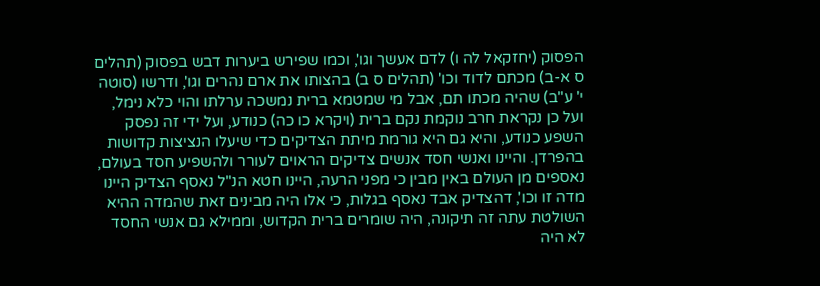הפסוק (יחזקאל לה ו) לדם אעשך וגו', וכמו שפירש ביערות דבש בפסוק (תהלים ס א-ב) מכתם לדוד וכו' (תהלים ס ב) בהצותו את ארם נהרים וגו', ודרשו (סוטה י' ע"ב) שהיה מכתו תם, אבל מי שמטמא ברית נמשכה ערלתו והוי כלא נימל, ועל כן נקראת חרב נוקמת נקם ברית (ויקרא כו כה) כנודע, ועל ידי זה נפסק השפע כנודע, והיא גם היא גורמת מיתת הצדיקים כדי שיעלו הנציצות קדושות בהפרדן. והיינו ואנשי חסד אנשים צדיקים הראוים לעורר ולהשפיע חסד בעולם, נאספים מן העולם באין מבין כי מפני הרעה, היינו חטא הנ"ל נאסף הצדיק היינו מדה זו וכו', דהצדיק אבד נאסף בגלות, כי אלו היה מבינים זאת שהמדה ההיא השולטת עתה זה תיקונה, היה שומרים ברית הקדוש, וממילא גם אנשי החסד לא היה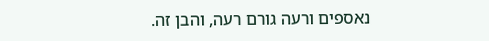נאספים ורעה גורם רעה, והבן זה.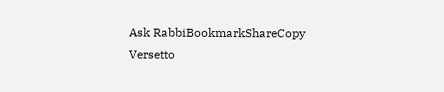Ask RabbiBookmarkShareCopy
Versetto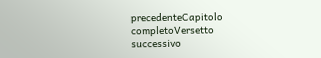precedenteCapitolo completoVersetto successivo